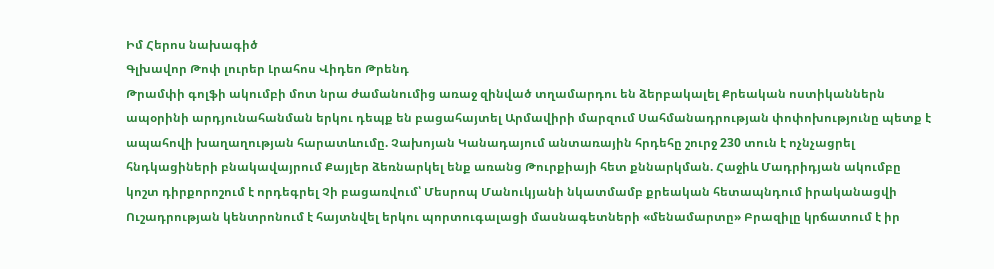Իմ Հերոս նախագիծ
Գլխավոր Թոփ լուրեր Լրահոս Վիդեո Թրենդ
Թրամփի գոլֆի ակումբի մոտ նրա ժամանումից առաջ զինված տղամարդու են ձերբակալել Քրեական ոստիկաններն ապօրինի արդյունահանման երկու դեպք են բացահայտել Արմավիրի մարզում Սահմանադրության փոփոխությունը պետք է ապահովի խաղաղության հարատևումը. Չախոյան Կանադայում անտառային հրդեհը շուրջ 230 տուն է ոչնչացրել հնդկացիների բնակավայրում Քայլեր ձեռնարկել ենք առանց Թուրքիայի հետ քննարկման. Հաջիև Մադրիդյան ակումբը կոշտ դիրքորոշում է որդեգրել Չի բացառվում՝ Մեսրոպ Մանուկյանի նկատմամբ քրեական հետապնդում իրականացվի Ուշադրության կենտրոնում է հայտնվել երկու պորտուգալացի մասնագետների «մենամարտը» Բրազիլը կրճատում է իր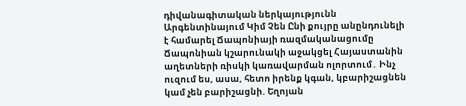դիվանագիտական ներկայությունն Արգենտինայում Կիմ Չեն Ընի քույրը անընդունելի է համարել Ճապոնիայի ռազմականացումը Ճապոնիան կշարունակի աջակցել Հայաստանին աղետների ռիսկի կառավարման ոլորտում․ Ինչ ուզում ես, ասա, հետո իրենք կգան, կբարիշացնեն կամ չեն բարիշացնի. Եղոյան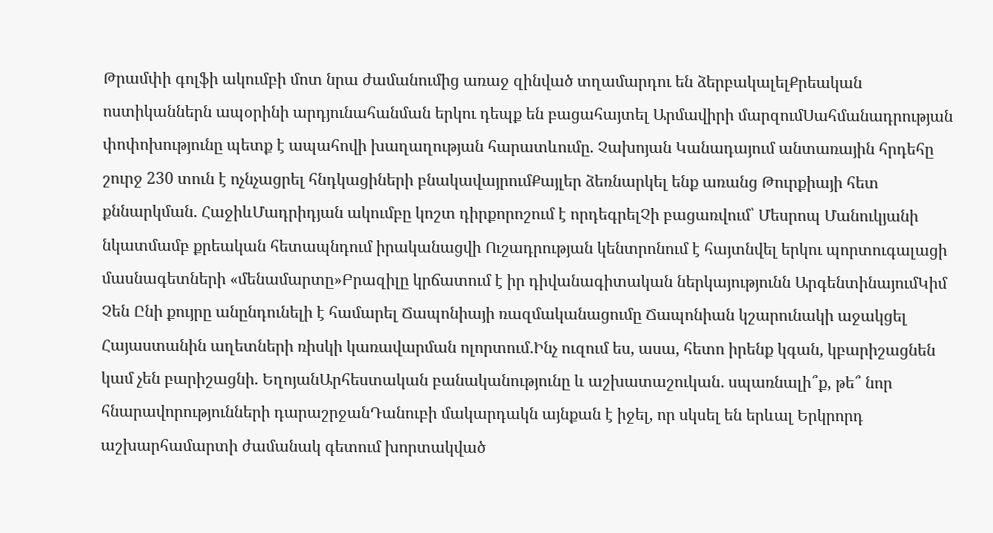Թրամփի գոլֆի ակումբի մոտ նրա ժամանումից առաջ զինված տղամարդու են ձերբակալելՔրեական ոստիկաններն ապօրինի արդյունահանման երկու դեպք են բացահայտել Արմավիրի մարզումՍահմանադրության փոփոխությունը պետք է ապահովի խաղաղության հարատևումը. Չախոյան Կանադայում անտառային հրդեհը շուրջ 230 տուն է ոչնչացրել հնդկացիների բնակավայրումՔայլեր ձեռնարկել ենք առանց Թուրքիայի հետ քննարկման. ՀաջիևՄադրիդյան ակումբը կոշտ դիրքորոշում է որդեգրելՉի բացառվում՝ Մեսրոպ Մանուկյանի նկատմամբ քրեական հետապնդում իրականացվի Ուշադրության կենտրոնում է հայտնվել երկու պորտուգալացի մասնագետների «մենամարտը»Բրազիլը կրճատում է իր դիվանագիտական ներկայությունն ԱրգենտինայումԿիմ Չեն Ընի քույրը անընդունելի է համարել Ճապոնիայի ռազմականացումը Ճապոնիան կշարունակի աջակցել Հայաստանին աղետների ռիսկի կառավարման ոլորտում․Ինչ ուզում ես, ասա, հետո իրենք կգան, կբարիշացնեն կամ չեն բարիշացնի. ԵղոյանԱրհեստական բանականությունը և աշխատաշուկան․ սպառնալի՞ք, թե՞ նոր հնարավորությունների դարաշրջանԴանուբի մակարդակն այնքան է իջել, որ սկսել են երևալ Երկրորդ աշխարհամարտի ժամանակ գետում խորտակված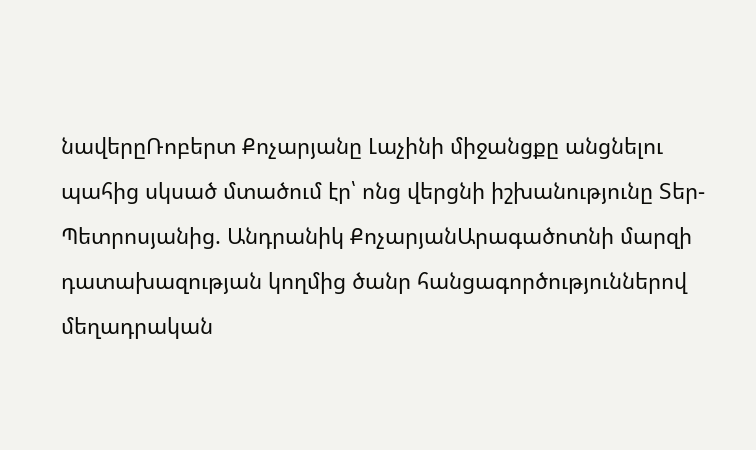նավերըՌոբերտ Քոչարյանը Լաչինի միջանցքը անցնելու պահից սկսած մտածում էր՝ ոնց վերցնի իշխանությունը Տեր-Պետրոսյանից. Անդրանիկ ՔոչարյանԱրագածոտնի մարզի դատախազության կողմից ծանր հանցագործություններով մեղադրական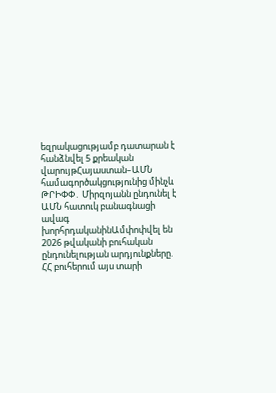եզրակացությամբ դատարան է հանձնվել 5 քրեական վարույթՀայաստան–ԱՄՆ համագործակցությունից մինչև ԹՐԻՓՓ․ Միրզոյանն ընդունել է ԱՄՆ հատուկ բանագնացի ավագ խորհրդականինԱմփոփվել են 2026 թվականի բուհական ընդունելության արդյունքները. ՀՀ բուհերում այս տարի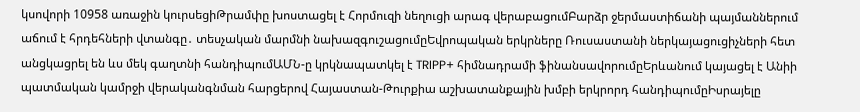կսովորի 10958 առաջին կուրսեցիԹրամփը խոստացել է Հորմուզի նեղուցի արագ վերաբացումԲարձր ջերմաստիճանի պայմաններում աճում է հրդեհների վտանգը․ տեսչական մարմնի նախազգուշացումըԵվրոպական երկրները Ռուսաստանի ներկայացուցիչների հետ անցկացրել են ևս մեկ գաղտնի հանդիպումԱՄՆ-ը կրկնապատկել է TRIPP+ հիմնադրամի ֆինանսավորումըԵրևանում կայացել է Անիի պատմական կամրջի վերականգնման հարցերով Հայաստան-Թուրքիա աշխատանքային խմբի երկրորդ հանդիպումըԻսրայելը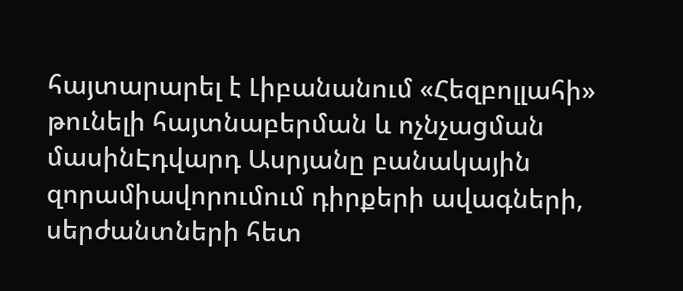հայտարարել է Լիբանանում «Հեզբոլլահի» թունելի հայտնաբերման և ոչնչացման մասինԷդվարդ Ասրյանը բանակային զորամիավորումում դիրքերի ավագների, սերժանտների հետ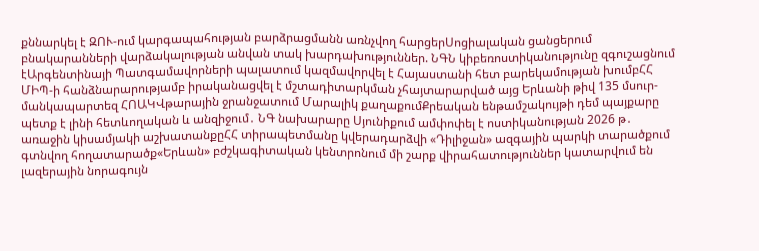քննարկել է ԶՈՒ-ում կարգապահության բարձրացմանն առնչվող հարցերՍոցիալական ցանցերում բնակարանների վարձակալության անվան տակ խարդախություններ. ՆԳՆ կիբեռոստիկանությունը զգուշացնում էԱրգենտինայի Պատգամավորների պալատում կազմավորվել է Հայաստանի հետ բարեկամության խումբՀՀ ՄԻՊ-ի հանձնարարությամբ իրականացվել է մշտադիտարկման չհայտարարված այց Երևանի թիվ 135 մսուր-մանկապարտեզ ՀՈԱԿՎթարային ջրանջատում Մարալիկ քաղաքումՔրեական ենթամշակույթի դեմ պայքարը պետք է լինի հետևողական և անզիջում․ ՆԳ նախարարը Սյունիքում ամփոփել է ոստիկանության 2026 թ․ առաջին կիսամյակի աշխատանքըՀՀ տիրապետմանը կվերադարձվի «Դիլիջան» ազգային պարկի տարածքում գտնվող հողատարածք«Երևան» բժշկագիտական կենտրոնում մի շարք վիրահատություններ կատարվում են լազերային նորագույն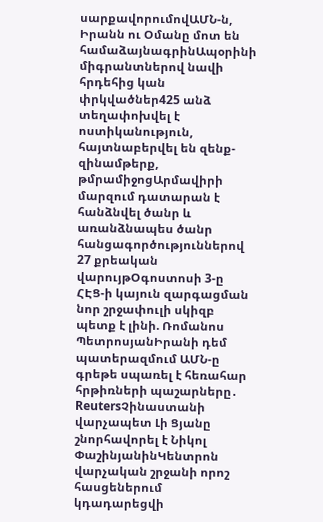սարքավորումովԱՄՆ-ն, Իրանն ու Օմանը մոտ են համաձայնագրինԱպօրինի միգրանտներով նավի հրդեհից կան փրկվածներ425 անձ տեղափոխվել է ոստիկանություն, հայտնաբերվել են զենք-զինամթերք, թմրամիջոցԱրմավիրի մարզում դատարան է հանձնվել ծանր և առանձնապես ծանր հանցագործություններով 27 քրեական վարույթՕգոստոսի 3-ը ՀԷՑ-ի կայուն զարգացման նոր շրջափուլի սկիզբ պետք է լինի. Ռոմանոս ՊետրոսյանԻրանի դեմ պատերազմում ԱՄՆ-ը գրեթե սպառել է հեռահար հրթիռների պաշարները․ ReutersՉինաստանի վարչապետ Լի Ցյանը շնորհավորել է Նիկոլ ՓաշինյանինԿենտրոն վարչական շրջանի որոշ հասցեներում կդադարեցվի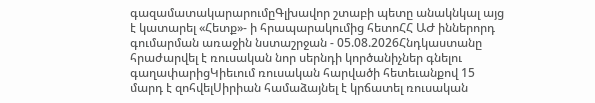գազամատակարարումըԳլխավոր շտաբի պետը անակնկալ այց է կատարել «Հետք»- ի հրապարակումից հետոՀՀ ԱԺ իններորդ գումարման առաջին նստաշրջան - 05.08.2026Հնդկաստանը հրաժարվել է ռուսական նոր սերնդի կործանիչներ գնելու գաղափարիցԿիեւում ռուսական հարվածի հետեւանքով 15 մարդ է զոհվելՍիրիան համաձայնել է կրճատել ռուսական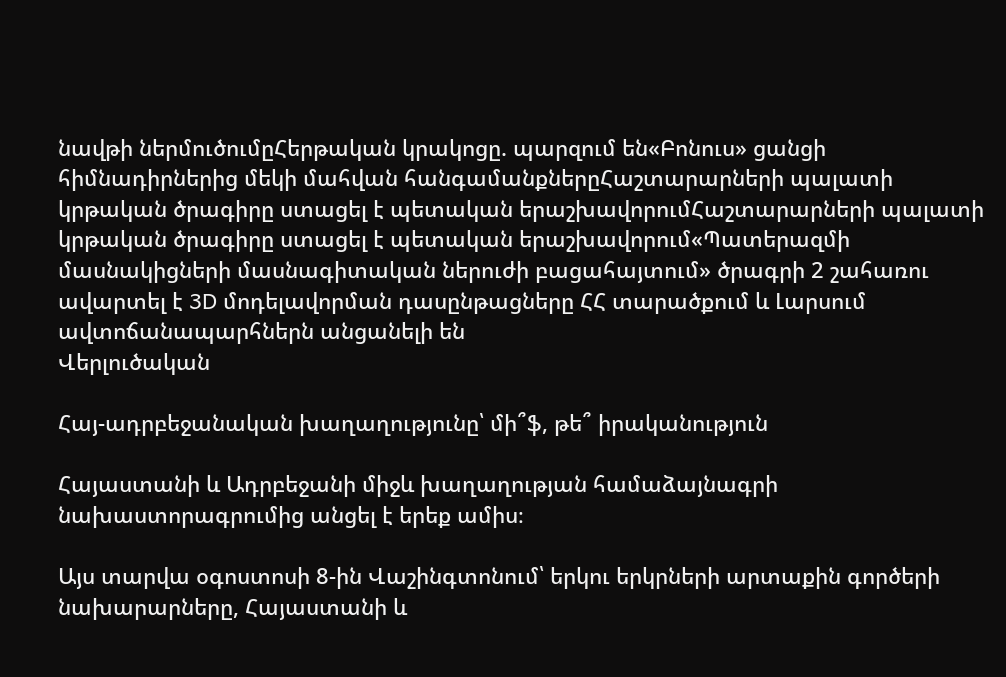նավթի ներմուծումըՀերթական կրակոցը. պարզում են«Բոնուս» ցանցի հիմնադիրներից մեկի մահվան հանգամանքներըՀաշտարարների պալատի կրթական ծրագիրը ստացել է պետական երաշխավորումՀաշտարարների պալատի կրթական ծրագիրը ստացել է պետական երաշխավորում«Պատերազմի մասնակիցների մասնագիտական ներուժի բացահայտում» ծրագրի 2 շահառու ավարտել է 3D մոդելավորման դասընթացները ՀՀ տարածքում և Լարսում ավտոճանապարհներն անցանելի են
Վերլուծական

Հայ-ադրբեջանական խաղաղությունը՝ մի՞ֆ, թե՞ իրականություն

Հայաստանի և Ադրբեջանի միջև խաղաղության համաձայնագրի նախաստորագրումից անցել է երեք ամիս։

Այս տարվա օգոստոսի 8-ին Վաշինգտոնում՝ երկու երկրների արտաքին գործերի նախարարները, Հայաստանի և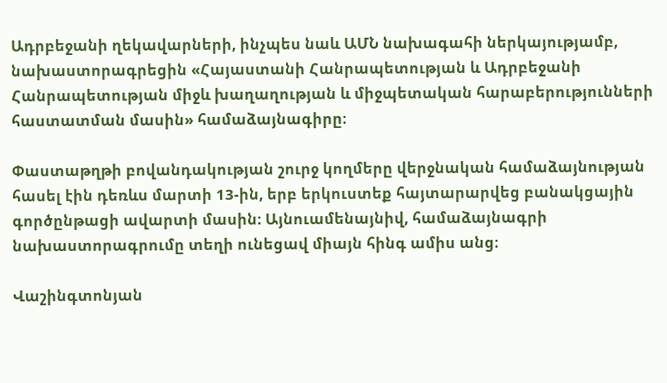Ադրբեջանի ղեկավարների, ինչպես նաև ԱՄՆ նախագահի ներկայությամբ, նախաստորագրեցին «Հայաստանի Հանրապետության և Ադրբեջանի Հանրապետության միջև խաղաղության և միջպետական հարաբերությունների հաստատման մասին» համաձայնագիրը։

Փաստաթղթի բովանդակության շուրջ կողմերը վերջնական համաձայնության հասել էին դեռևս մարտի 13-ին, երբ երկուստեք հայտարարվեց բանակցային գործընթացի ավարտի մասին։ Այնուամենայնիվ, համաձայնագրի նախաստորագրումը տեղի ունեցավ միայն հինգ ամիս անց։

Վաշինգտոնյան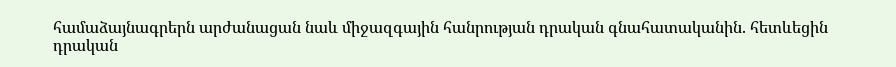համաձայնագրերն արժանացան նաև միջազգային հանրության դրական գնահատականին. հետևեցին դրական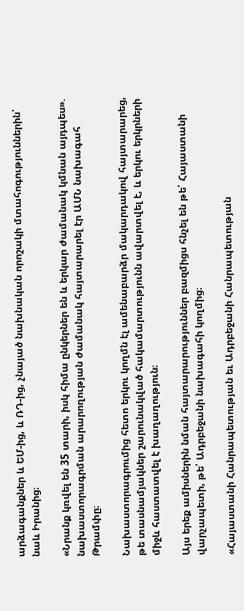արձագանքներ և ԵՄ-ից, և ՌԴ-ից, չնայած նախնական որոշակի մտահոգություններին՝ նաև Իրանից։

«Նրանք կռվել են 35 տարի, իսկ հիմա ընկերներ են և երկար ժամանակ կմնան այդպես». նախաստորագրման արարողության ժամանակ հայտարարել էր ԱՄՆ նախագահ Թրամփը։

Նախաստորագրումից հետո երկու կողմն էլ ամենաբարձր մակարդակով հայտարարեց, թե տասնամյակներ շարունակված հակամարտությունն ավարտվել է, և երկու երկրների միջև հաստատվել է խաղաղություն։

Այս երեք ամիսներին նման հայտարարություններ բազմիցս հնչել են թե՛ Հայաստանի վարչապետի, թե՛ Ադրբեջանի նախագահի կողմից։

«Հայաստանի Հանրապետության եւ Ադրբեջանի Հանրապետության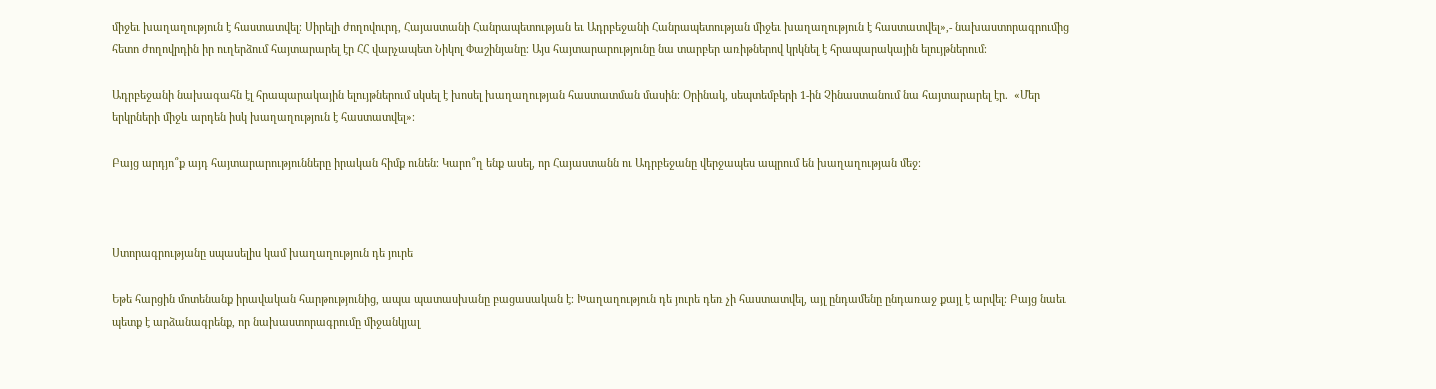միջեւ խաղաղություն է հաստատվել։ Սիրելի ժողովուրդ, Հայաստանի Հանրապետության եւ Ադրբեջանի Հանրապետության միջեւ խաղաղություն է հաստատվել»,- նախաստորագրումից հետո ժողովրդին իր ուղերձում հայտարարել էր ՀՀ վարչապետ Նիկոլ Փաշինյանը։ Այս հայտարարությունը նա տարբեր առիթներով կրկնել է հրապարակային ելույթներում։

Ադրբեջանի նախագահն էլ հրապարակային ելույթներում սկսել է խոսել խաղաղության հաստատման մասին։ Օրինակ, սեպտեմբերի 1-ին Չինաստանում նա հայտարարել էր.  «Մեր երկրների միջև արդեն իսկ խաղաղություն է հաստատվել»։

Բայց արդյո՞ք այդ հայտարարությունները իրական հիմք ունեն։ Կարո՞ղ ենք ասել, որ Հայաստանն ու Ադրբեջանը վերջապես ապրում են խաղաղության մեջ։



Ստորագրությանը սպասելիս կամ խաղաղություն դե յուրե

Եթե հարցին մոտենանք իրավական հարթությունից, ապա պատասխանը բացասական է։ Խաղաղություն դե յուրե դեռ չի հաստատվել, այլ ընդամենը ընդառաջ քայլ է արվել։ Բայց նաեւ պետք է արձանագրենք, որ նախաստորագրումը միջանկյալ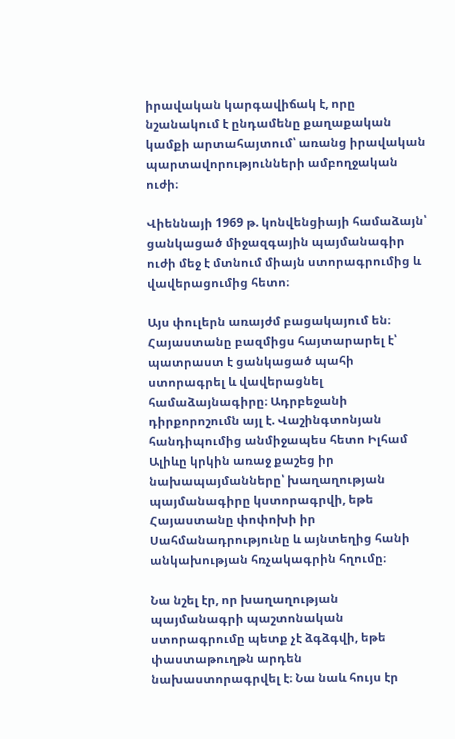իրավական կարգավիճակ է, որը նշանակում է ընդամենը քաղաքական կամքի արտահայտում՝ առանց իրավական պարտավորությունների ամբողջական ուժի։

Վիեննայի 1969 թ. կոնվենցիայի համաձայն՝ ցանկացած միջազգային պայմանագիր ուժի մեջ է մտնում միայն ստորագրումից և վավերացումից հետո։

Այս փուլերն առայժմ բացակայում են։ Հայաստանը բազմիցս հայտարարել է՝ պատրաստ է ցանկացած պահի ստորագրել և վավերացնել համաձայնագիրը։ Ադրբեջանի դիրքորոշումն այլ է. Վաշինգտոնյան հանդիպումից անմիջապես հետո Իլհամ Ալիևը կրկին առաջ քաշեց իր նախապայմանները՝ խաղաղության պայմանագիրը կստորագրվի, եթե Հայաստանը փոփոխի իր Սահմանադրությունը և այնտեղից հանի անկախության հռչակագրին հղումը։

Նա նշել էր, որ խաղաղության պայմանագրի պաշտոնական ստորագրումը պետք չէ ձգձգվի, եթե փաստաթուղթն արդեն նախաստորագրվել է։ Նա նաև հույս էր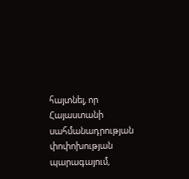հայտնել, որ Հայաստանի սահմանադրության փոփոխության պարագայում,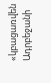«կբացառվեն Ադրբեջանի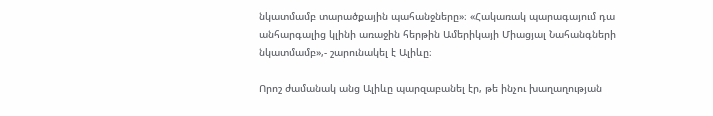նկատմամբ տարածքային պահանջները»։ «Հակառակ պարագայում դա անհարգալից կլինի առաջին հերթին Ամերիկայի Միացյալ Նահանգների նկատմամբ»,- շարունակել է Ալիևը։

Որոշ ժամանակ անց Ալիևը պարզաբանել էր, թե ինչու խաղաղության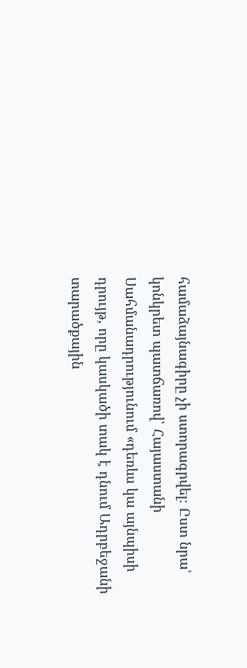համաձայնագիրը չի ստորագրվել։ Ըստ նրա՝ կոնկրետ պատճառով՝ Հայաստանի Սահմանադրությունում «դեռևս կա այնպիսի դրույթ, որը կասկածի տակ է դնում Ադրբեջանի տարածքային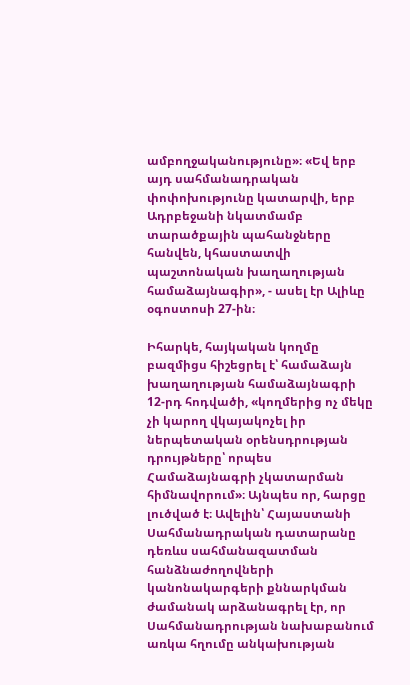ամբողջականությունը»։ «Եվ երբ այդ սահմանադրական փոփոխությունը կատարվի, երբ Ադրբեջանի նկատմամբ տարածքային պահանջները հանվեն, կհաստատվի պաշտոնական խաղաղության համաձայնագիր», - ասել էր Ալիևը օգոստոսի 27-ին։

Իհարկե, հայկական կողմը բազմիցս հիշեցրել է՝ համաձայն խաղաղության համաձայնագրի 12-րդ հոդվածի, «կողմերից ոչ մեկը չի կարող վկայակոչել իր ներպետական օրենսդրության դրույթները՝ որպես Համաձայնագրի չկատարման հիմնավորում»։ Այնպես որ, հարցը լուծված է։ Ավելին՝ Հայաստանի Սահմանադրական դատարանը դեռևս սահմանազատման հանձնաժողովների կանոնակարգերի քննարկման ժամանակ արձանագրել էր, որ Սահմանադրության նախաբանում առկա հղումը անկախության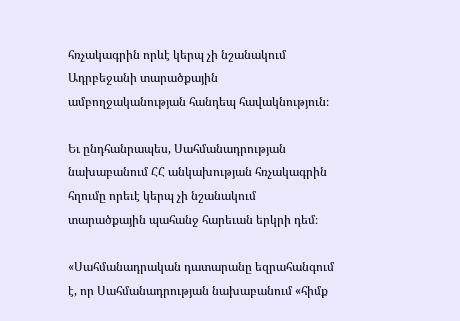հռչակագրին որևէ կերպ չի նշանակում Ադրբեջանի տարածքային ամբողջականության հանդեպ հավակնություն։

Եւ ընդհանրապես, Սահմանադրության նախաբանում ՀՀ անկախության հռչակագրին հղումը որեւէ կերպ չի նշանակում տարածքային պահանջ հարեւան երկրի դեմ։

«Սահմանադրական դատարանը եզրահանգում է, որ Սահմանադրության նախաբանում «հիմք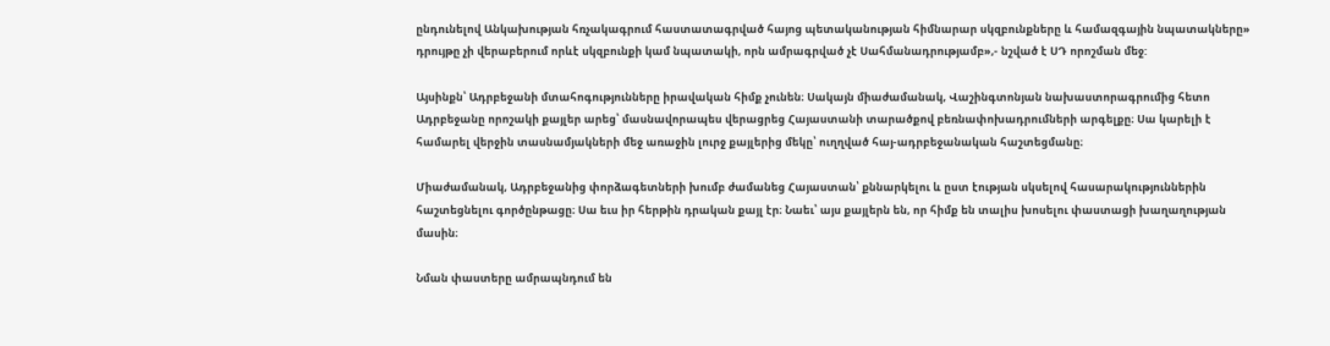ընդունելով Անկախության հռչակագրում հաստատագրված հայոց պետականության հիմնարար սկզբունքները և համազգային նպատակները» դրույթը չի վերաբերում որևէ սկզբունքի կամ նպատակի, որն ամրագրված չէ Սահմանադրությամբ»,- նշված է ՍԴ որոշման մեջ:

Այսինքն՝ Ադրբեջանի մտահոգությունները իրավական հիմք չունեն։ Սակայն միաժամանակ, Վաշինգտոնյան նախաստորագրումից հետո Ադրբեջանը որոշակի քայլեր արեց՝ մասնավորապես վերացրեց Հայաստանի տարածքով բեռնափոխադրումների արգելքը։ Սա կարելի է համարել վերջին տասնամյակների մեջ առաջին լուրջ քայլերից մեկը՝ ուղղված հայ-ադրբեջանական հաշտեցմանը։

Միաժամանակ, Ադրբեջանից փորձագետների խումբ ժամանեց Հայաստան՝ քննարկելու և ըստ էության սկսելով հասարակություններին հաշտեցնելու գործընթացը։ Սա եւս իր հերթին դրական քայլ էր։ Նաեւ՝ այս քայլերն են, որ հիմք են տալիս խոսելու փաստացի խաղաղության մասին։

Նման փաստերը ամրապնդում են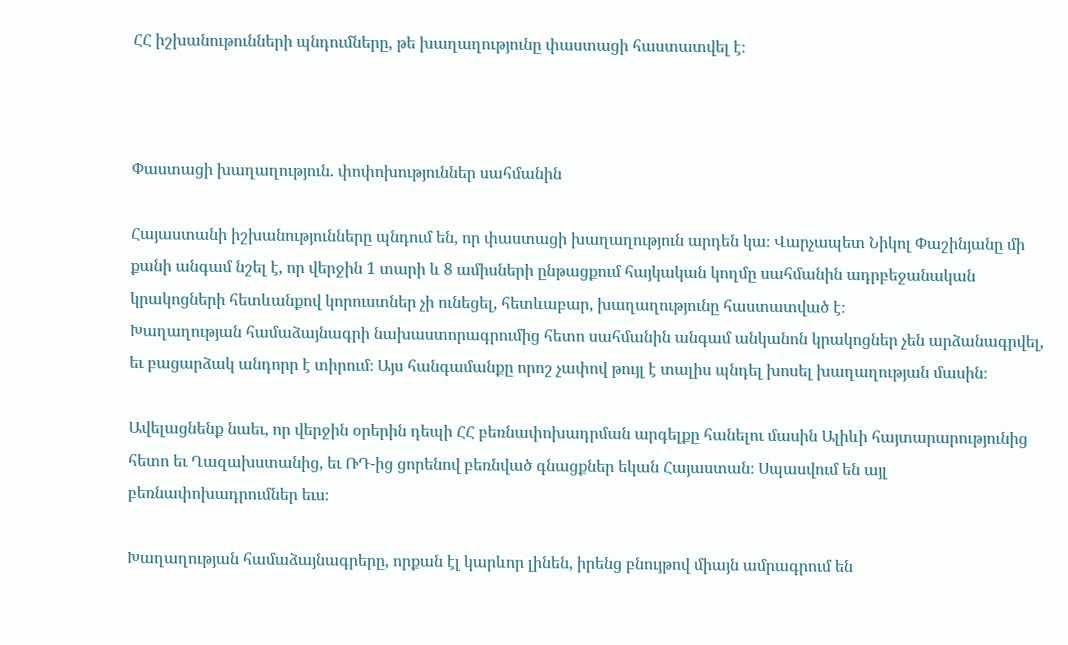ՀՀ իշխանութունների պնդումները, թե խաղաղությունը փաստացի հաստատվել է։



Փաստացի խաղաղություն. փոփոխություններ սահմանին

Հայաստանի իշխանությունները պնդում են, որ փաստացի խաղաղություն արդեն կա։ Վարչապետ Նիկոլ Փաշինյանը մի քանի անգամ նշել է, որ վերջին 1 տարի և 8 ամիսների ընթացքում հայկական կողմը սահմանին ադրբեջանական կրակոցների հետևանքով կորուստներ չի ունեցել, հետևաբար, խաղաղությունը հաստատված է։
Խաղաղության համաձայնագրի նախաստորագրումից հետո սահմանին անգամ անկանոն կրակոցներ չեն արձանագրվել, եւ բացարձակ անդորր է տիրում։ Այս հանգամանքը որոշ չափով թույլ է տալիս պնդել խոսել խաղաղության մասին։

Ավելացնենք նաեւ, որ վերջին օրերին դեպի ՀՀ բեռնափոխադրման արգելքը հանելու մասին Ալիևի հայտարարությունից հետո եւ Ղազախստանից, եւ ՌԴ-ից ցորենով բեռնված գնացքներ եկան Հայաստան։ Սպասվում են այլ բեռնափոխադրումներ եւս։

Խաղաղության համաձայնագրերը, որքան էլ կարևոր լինեն, իրենց բնույթով միայն ամրագրում են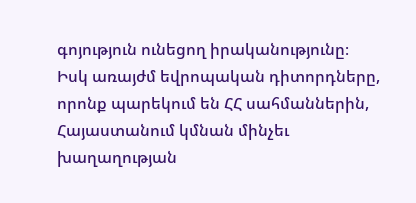գոյություն ունեցող իրականությունը։ Իսկ առայժմ եվրոպական դիտորդները, որոնք պարեկում են ՀՀ սահմաններին, Հայաստանում կմնան մինչեւ խաղաղության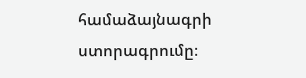համաձայնագրի ստորագրումը։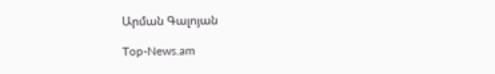Արման Գալոյան

Top-News.am